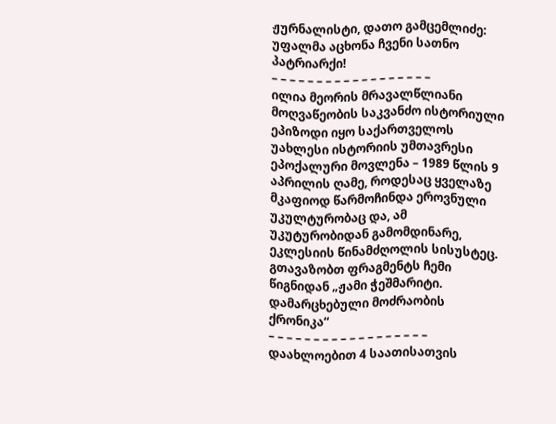ჟურნალისტი, დათო გამცემლიძე:
უფალმა აცხონა ჩვენი სათნო პატრიარქი!
– – – – – – – – – – – – – – – – – –
ილია მეორის მრავალწლიანი მოღვაწეობის საკვანძო ისტორიული ეპიზოდი იყო საქართველოს უახლესი ისტორიის უმთავრესი ეპოქალური მოვლენა – 1989 წლის 9 აპრილის ღამე, როდესაც ყველაზე მკაფიოდ წარმოჩინდა ეროვნული უკულტურობაც და, ამ უკუტურობიდან გამომდინარე, ეკლესიის წინამძღოლის სისუსტეც.
გთავაზობთ ფრაგმენტს ჩემი წიგნიდან „ჟამი ჭეშმარიტი. დამარცხებული მოძრაობის ქრონიკა“
– – – – – – – – – – – – – – – – – –
დაახლოებით 4 საათისათვის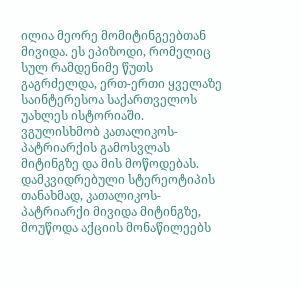ილია მეორე მომიტინგეებთან მივიდა. ეს ეპიზოდი, რომელიც სულ რამდენიმე წუთს გაგრძელდა, ერთ-ერთი ყველაზე საინტერესოა საქართველოს უახლეს ისტორიაში. ვგულისხმობ კათალიკოს-პატრიარქის გამოსვლას მიტინგზე და მის მოწოდებას.
დამკვიდრებული სტერეოტიპის თანახმად, კათალიკოს-პატრიარქი მივიდა მიტინგზე, მოუწოდა აქციის მონაწილეებს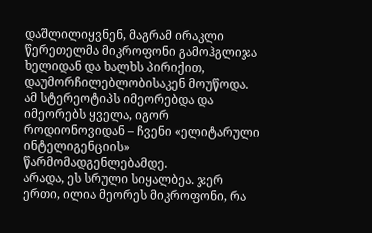დაშლილიყვნენ, მაგრამ ირაკლი წერეთელმა მიკროფონი გამოჰგლიჯა ხელიდან და ხალხს პირიქით, დაუმორჩილებლობისაკენ მოუწოდა. ამ სტერეოტიპს იმეორებდა და იმეორებს ყველა, იგორ როდიონოვიდან – ჩვენი «ელიტარული ინტელიგენციის» წარმომადგენლებამდე.
არადა, ეს სრული სიყალბეა. ჯერ ერთი, ილია მეორეს მიკროფონი, რა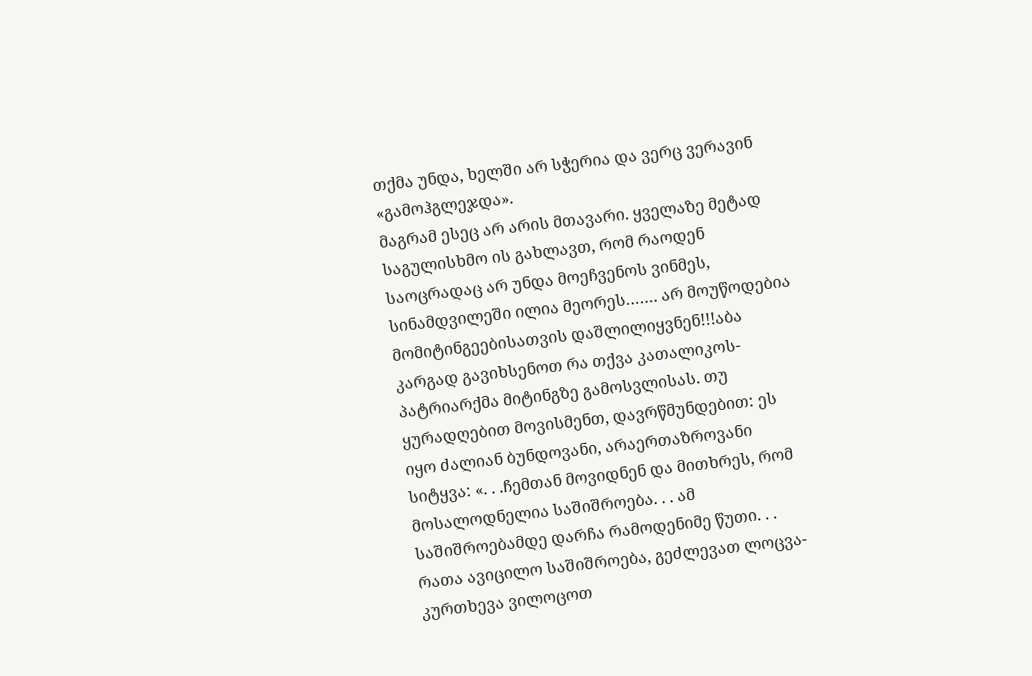თქმა უნდა, ხელში არ სჭერია და ვერც ვერავინ «გამოჰგლეჯდა».
მაგრამ ესეც არ არის მთავარი. ყველაზე მეტად საგულისხმო ის გახლავთ, რომ რაოდენ საოცრადაც არ უნდა მოეჩვენოს ვინმეს, სინამდვილეში ილია მეორეს……. არ მოუწოდებია მომიტინგეებისათვის დაშლილიყვნენ!!!აბა კარგად გავიხსენოთ რა თქვა კათალიკოს-პატრიარქმა მიტინგზე გამოსვლისას. თუ ყურადღებით მოვისმენთ, დავრწმუნდებით: ეს იყო ძალიან ბუნდოვანი, არაერთაზროვანი სიტყვა: «. . .ჩემთან მოვიდნენ და მითხრეს, რომ მოსალოდნელია საშიშროება. . . ამ საშიშროებამდე დარჩა რამოდენიმე წუთი. . . რათა ავიცილო საშიშროება, გეძლევათ ლოცვა-კურთხევა ვილოცოთ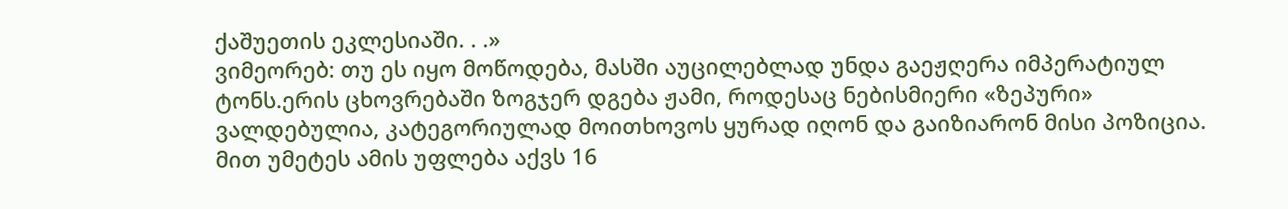ქაშუეთის ეკლესიაში. . .»
ვიმეორებ: თუ ეს იყო მოწოდება, მასში აუცილებლად უნდა გაეჟღერა იმპერატიულ ტონს.ერის ცხოვრებაში ზოგჯერ დგება ჟამი, როდესაც ნებისმიერი «ზეპური» ვალდებულია, კატეგორიულად მოითხოვოს ყურად იღონ და გაიზიარონ მისი პოზიცია. მით უმეტეს ამის უფლება აქვს 16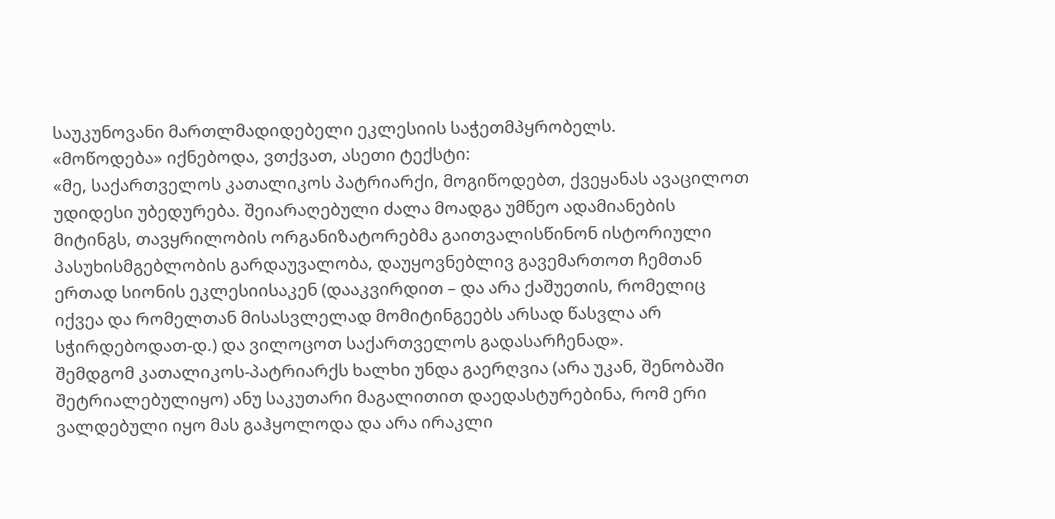საუკუნოვანი მართლმადიდებელი ეკლესიის საჭეთმპყრობელს.
«მოწოდება» იქნებოდა, ვთქვათ, ასეთი ტექსტი:
«მე, საქართველოს კათალიკოს პატრიარქი, მოგიწოდებთ, ქვეყანას ავაცილოთ უდიდესი უბედურება. შეიარაღებული ძალა მოადგა უმწეო ადამიანების მიტინგს, თავყრილობის ორგანიზატორებმა გაითვალისწინონ ისტორიული პასუხისმგებლობის გარდაუვალობა, დაუყოვნებლივ გავემართოთ ჩემთან ერთად სიონის ეკლესიისაკენ (დააკვირდით – და არა ქაშუეთის, რომელიც იქვეა და რომელთან მისასვლელად მომიტინგეებს არსად წასვლა არ სჭირდებოდათ-დ.) და ვილოცოთ საქართველოს გადასარჩენად».
შემდგომ კათალიკოს-პატრიარქს ხალხი უნდა გაერღვია (არა უკან, შენობაში შეტრიალებულიყო) ანუ საკუთარი მაგალითით დაედასტურებინა, რომ ერი ვალდებული იყო მას გაჰყოლოდა და არა ირაკლი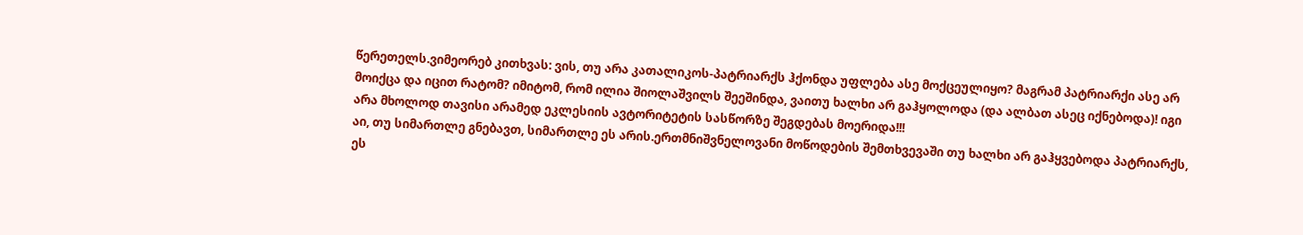წერეთელს.ვიმეორებ კითხვას: ვის, თუ არა კათალიკოს-პატრიარქს ჰქონდა უფლება ასე მოქცეულიყო? მაგრამ პატრიარქი ასე არ მოიქცა და იცით რატომ? იმიტომ, რომ ილია შიოლაშვილს შეეშინდა, ვაითუ ხალხი არ გაჰყოლოდა (და ალბათ ასეც იქნებოდა)! იგი არა მხოლოდ თავისი არამედ ეკლესიის ავტორიტეტის სასწორზე შეგდებას მოერიდა!!!
აი, თუ სიმართლე გნებავთ, სიმართლე ეს არის.ერთმნიშვნელოვანი მოწოდების შემთხვევაში თუ ხალხი არ გაჰყვებოდა პატრიარქს, ეს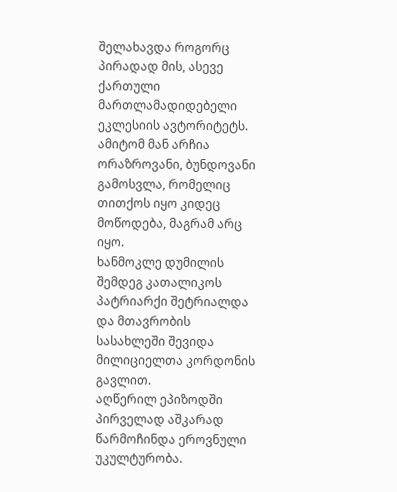შელახავდა როგორც პირადად მის, ასევე ქართული მართლამადიდებელი ეკლესიის ავტორიტეტს. ამიტომ მან არჩია ორაზროვანი, ბუნდოვანი გამოსვლა, რომელიც თითქოს იყო კიდეც მოწოდება, მაგრამ არც იყო.
ხანმოკლე დუმილის შემდეგ კათალიკოს პატრიარქი შეტრიალდა და მთავრობის სასახლეში შევიდა მილიციელთა კორდონის გავლით.
აღწერილ ეპიზოდში პირველად აშკარად წარმოჩინდა ეროვნული უკულტურობა.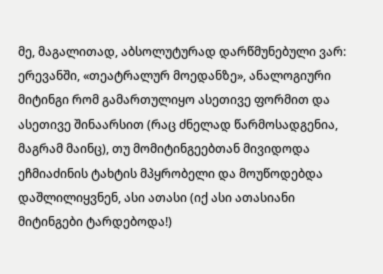მე, მაგალითად, აბსოლუტურად დარწმუნებული ვარ: ერევანში, «თეატრალურ მოედანზე», ანალოგიური მიტინგი რომ გამართულიყო ასეთივე ფორმით და ასეთივე შინაარსით (რაც ძნელად წარმოსადგენია, მაგრამ მაინც), თუ მომიტინგეებთან მივიდოდა ეჩმიაძინის ტახტის მპყრობელი და მოუწოდებდა დაშლილიყვნენ, ასი ათასი (იქ ასი ათასიანი მიტინგები ტარდებოდა!)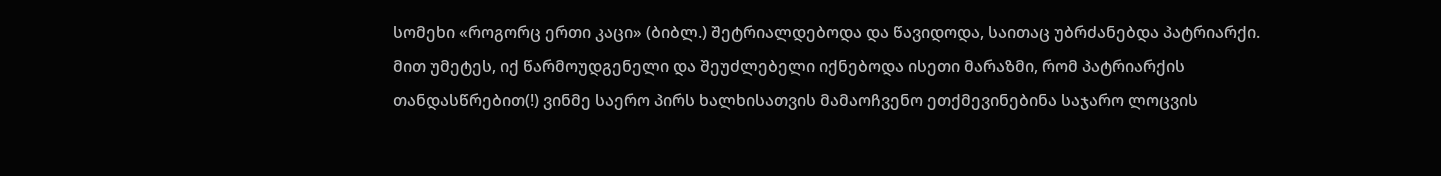სომეხი «როგორც ერთი კაცი» (ბიბლ.) შეტრიალდებოდა და წავიდოდა, საითაც უბრძანებდა პატრიარქი.
მით უმეტეს, იქ წარმოუდგენელი და შეუძლებელი იქნებოდა ისეთი მარაზმი, რომ პატრიარქის თანდასწრებით(!) ვინმე საერო პირს ხალხისათვის მამაოჩვენო ეთქმევინებინა საჯარო ლოცვის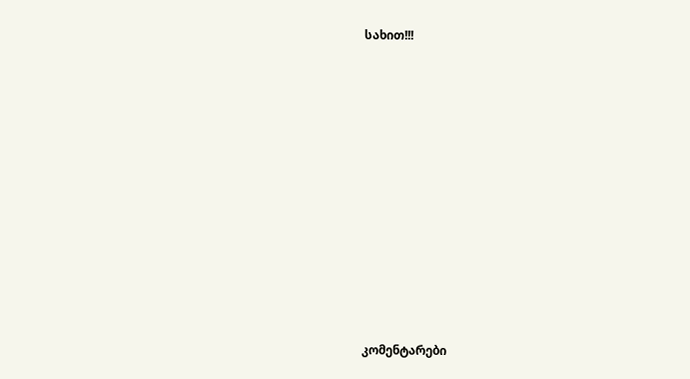სახით!!!














კომენტარები